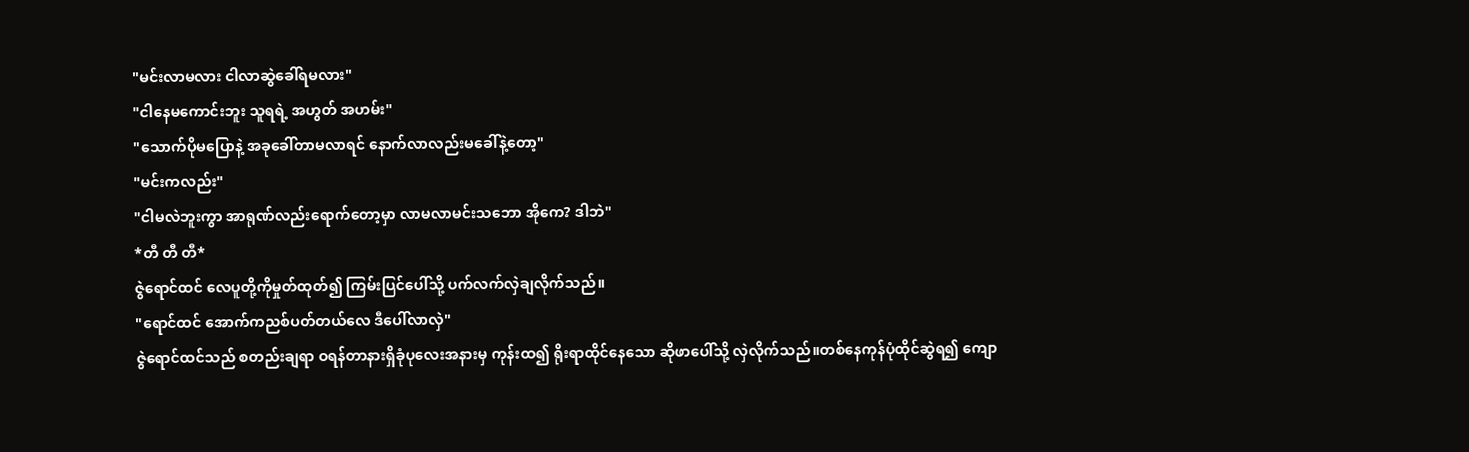"မင်းလာမလား ငါလာဆွဲခေါ်ရမလား"
"ငါနေမကောင်းဘူး သူရရဲ့ အဟွတ် အဟမ်း"
"သောက်ပိုမပြောနဲ့ အခုခေါ်တာမလာရင် နောက်လာလည်းမခေါ်နဲ့တော့"
"မင်းကလည်း"
"ငါမလဲဘူးကွာ အာရုဏ်လည်းရောက်တော့မှာ လာမလာမင်းသဘော အိုကေ? ဒါဘဲ"
*တီ တီ တီ*
ဇွဲရောင်ထင် လေပူတို့ကိုမှုတ်ထုတ်၍ ကြမ်းပြင်ပေါ်သို့ ပက်လက်လှဲချလိုက်သည်။
"ရောင်ထင် အောက်ကညစ်ပတ်တယ်လေ ဒီပေါ်လာလှဲ"
ဇွဲရောင်ထင်သည် စတည်းချရာ ဝရန်တာနားရှိခုံပုလေးအနားမှ ကုန်းထ၍ ရိုးရာထိုင်နေသော ဆိုဖာပေါ်သို့ လှဲလိုက်သည်။တစ်နေကုန်ပုံထိုင်ဆွဲရ၍ ကျော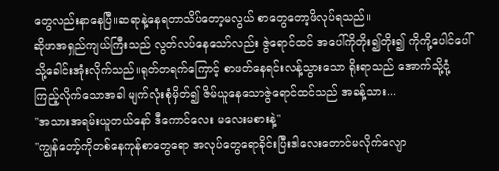တွေလည်းနာနေပြီ။ဆရာနဲ့နေရတာသိပ်တော့မလွယ် စာတွေတော့ဖိလုပ်ရသည်။
ဆိုဖာအရှည်ကျယ်ကြီးသည် လွတ်လပ်နေသော်လည်း ဇွဲရောင်ထင် အပေါ်ကိုတိုး၍တိုး၍ ကိုကို့ပေါင်ပေါ်သို့ခေါင်းအုံးလိုက်သည်။ရုတ်တရက်ကြောင့် စာဖတ်နေရင်းလန့်သွားသော ရိုးရာသည် အောက်သို့ငုံ့ကြည့်လိုက်သောအခါ မျက်လုံးစုံမှိတ်၍ ဇိမ်ယူနေသောဇွဲရောင်ထင်သည် အခန့်သား...
"အသားအရမ်းယူတယ်နော် ဒီကောင်လေး မလေးမစားနဲ့"
"ကျွန်တော့်ကိုတစ်နေကုန်စာတွေရော အလုပ်တွေရောခိုင်းပြီးဒါလေးတောင်မလိုက်လျော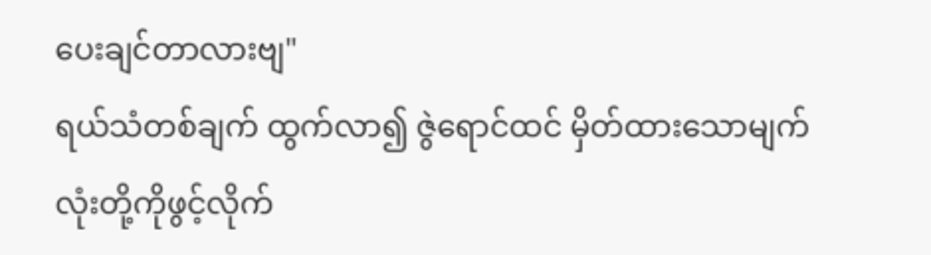ပေးချင်တာလားဗျ"
ရယ်သံတစ်ချက် ထွက်လာ၍ ဇွဲရောင်ထင် မှိတ်ထားသောမျက်လုံးတို့ကိုဖွင့်လိုက်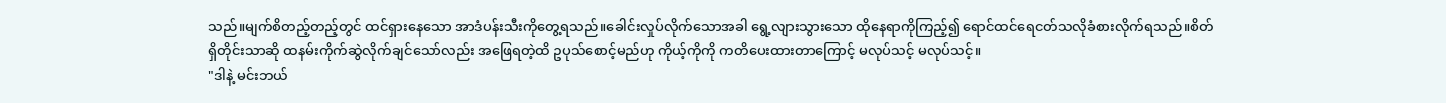သည်။မျက်စိတည့်တည့်တွင် ထင်ရှားနေသော အာဒံပန်းသီးကိုတွေ့ရသည်။ခေါင်းလှုပ်လိုက်သောအခါ ရွေ့လျားသွားသော ထိုနေရာကိုကြည့်၍ ရောင်ထင်ရေငတ်သလိုခံစားလိုက်ရသည်။စိတ်ရှိတိုင်းသာဆို ထနမ်းကိုက်ဆွဲလိုက်ချင်သော်လည်း အဖြေရတဲ့ထိ ဥပုသ်စောင့်မည်ဟု ကိုယ့်ကိုကို ကတိပေးထားတာကြောင့် မလုပ်သင့် မလုပ်သင့်။
"ဒါနဲ့ မင်းဘယ်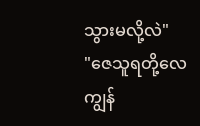သွားမလို့လဲ"
"ဇေသူရတို့လေ ကျွန်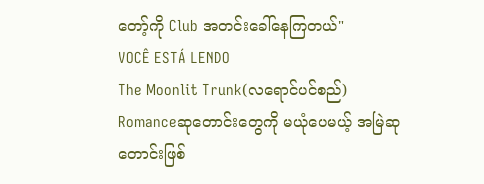တော့်ကို Club အတင်းခေါ်နေကြတယ်"
VOCÊ ESTÁ LENDO
The Moonlit Trunk(လရောင်ပင်စည်)
Romanceဆုတောင်းတွေကို မယုံပေမယ့် အမြဲဆုတောင်းဖြစ်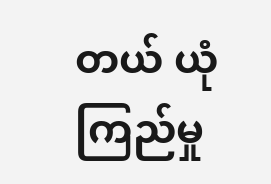တယ် ယုံကြည်မှု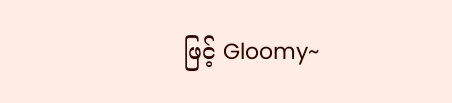ဖြင့် Gloomy~